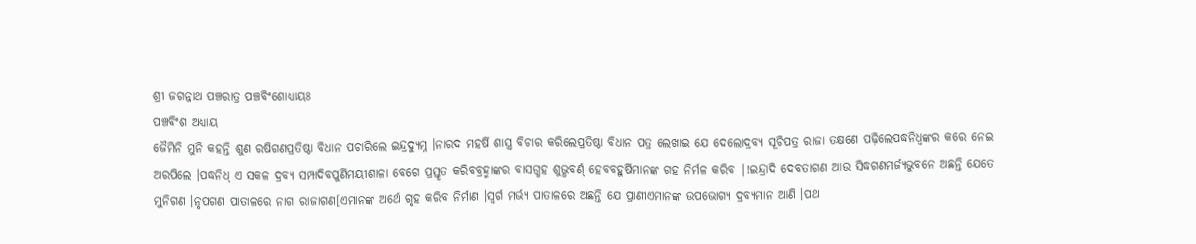ଶ୍ରୀ ଜଗନ୍ନାଥ ପଞ୍ଚରାତ୍ର ପଞ୍ଚବିଂଶୋଧ୍ୟାୟଃ
ପଞ୍ଚବିଂଶ ଅଧ୍ୟାୟ
ଜୈମିନି ମୁନି କହନ୍ତି ଶୁଣ ରଷିଗଣପ୍ରତିଷ୍ଠା ବିଧାନ ପଚାରିଲେ ଇନ୍ଦ୍ରଦ୍ୟୁମ୍ନ ।ନାରଦ ମହର୍ଷି ଶାସ୍ତ୍ର ବିଚାର କରିଲେପ୍ରତିଷ୍ଠା ବିଧାନ ପତ୍ର ଲେଖାଇ ଯେ ଦେଲୋଦ୍ରବ୍ୟ ସୂଚିପତ୍ର ରାଜା ତକ୍ଷଣେ ପଢ଼ିଲେପଦ୍ଧନିଧ୍ଵଙ୍କର କରେ ନେଇ ଅରପିଲେ ।ପଦ୍ଧନିଧ୍ ଏ ସକଳ ଦ୍ରବ୍ଯ ସମ୍ପାଦିବପୁର୍ଣିମୟୀଶାଳା ବେଗେ ପ୍ରସ୍ତୃତ କରିବବ୍ରହ୍ମାଙ୍କର ବାସଗ୍ଧହ ଶୁଭ୍ଧବର୍ଣ୍ ହେବବହୁର୍ଷିମାନଙ୍କ ଗହ ନିର୍ମଳ କରିବ |!ଇନ୍ଦ୍ରାଦି ଦେବତାଗଣ ଆଉ ସିଦ୍ଧଗଣମର୍ଜ୍ୟଭୁବନେ ଅଛନ୍ତି ଯେତେ ମୁନିଗଣ ।ନୃପଗଣ ପାତାଳରେ ନାଗ ରାଜାଗଣ[ଏମାନଙ୍କ ଅର୍ଥେ ଗୃହ କରିବ ନିର୍ମାଣ ।ସ୍ଵର୍ଗ ମର୍ଭ୍ୟ ପାତାଳରେ ଅଛନ୍ତି ଯେ ପ୍ରାଣୀଏମାନଙ୍କ ଉପଭୋଗ୍ୟ ଦ୍ରବ୍ଯମାନ ଆଣି ।ପଥ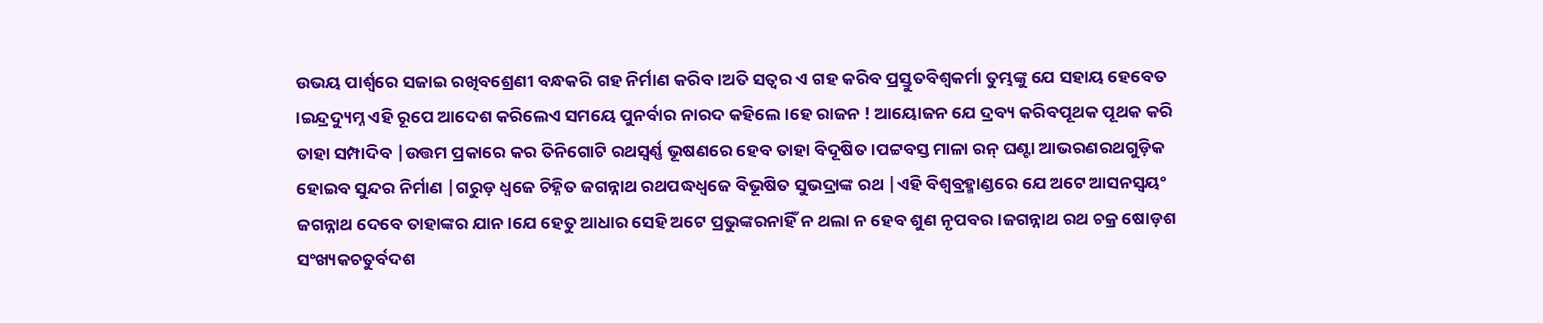ଉଭୟ ପାର୍ଶ୍ଵରେ ସଜାଇ ରଖିବଶ୍ରେଣୀ ବନ୍ଧକରି ଗହ ନିର୍ମାଣ କରିବ ।ଅତି ସତ୍ଵର ଏ ଗହ କରିବ ପ୍ରସ୍ତୁତବିଶ୍ଵକର୍ମା ତୁମ୍ଭଙ୍କୁ ଯେ ସହାୟ ହେବେତ ।ଇନ୍ଦ୍ରଦ୍ୟୁମ୍ନ ଏହି ରୂପେ ଆଦେଶ କରିଲେଏ ସମୟେ ପୁନର୍ବାର ନାରଦ କହିଲେ ।ହେ ରାଜନ ! ଆୟୋଜନ ଯେ ଦ୍ରବ୍ୟ କରିବପୂଥକ ପୂଥକ କରି ତାହା ସମ୍ପାଦିବ |ଉତ୍ତମ ପ୍ରକାରେ କର ତିନିଗୋଟି ରଥସ୍ଵର୍ଣ୍ଣ ଭୂଷଣରେ ହେବ ତାହା ବିଦୂଷିତ ।ପଟ୍ଟବସ୍ତ ମାଳା ରନ୍ ଘଣ୍ଟା ଆଭରଣରଥଗୁଡ଼ିକ ହୋଇବ ସୁନ୍ଦର ନିର୍ମାଣ |ଗରୁଡ଼ ଧ୍ଵଜେ ଚିହ୍ନିତ ଜଗନ୍ନାଥ ରଥପଦ୍ଧଧ୍ବଜେ ବିଭୂଷିତ ସୁଭଦ୍ରାଙ୍କ ରଥ |ଏହି ବିଶ୍ବବ୍ରହ୍ମାଣ୍ଡରେ ଯେ ଅଟେ ଆସନସ୍ଵୟଂ ଜଗନ୍ନାଥ ଦେବେ ତାହାଙ୍କର ଯାନ ।ଯେ ହେତୁ ଆଧାର ସେହି ଅଟେ ପ୍ରଭୁଙ୍କରନାହିଁ ନ ଥଲା ନ ହେବ ଶୁଣ ନୃପବର ।ଜଗନ୍ନାଥ ରଥ ଚକ୍ର ଷୋଡ଼ଶ ସଂଖ୍ୟକଚତୁର୍ବଦଶ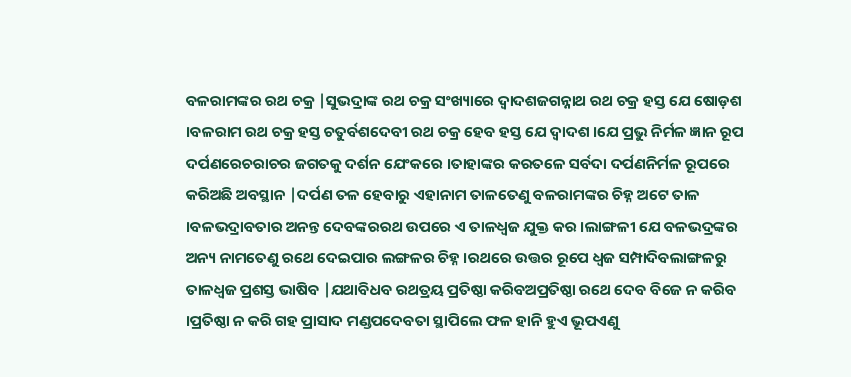ବଳରାମଙ୍କର ରଥ ଚକ୍ର |ସୁଭଦ୍ରାଙ୍କ ରଥ ଚକ୍ର ସଂଖ୍ୟାରେ ଦ୍ଵାଦଶଜଗନ୍ନାଥ ରଥ ଚକ୍ର ହସ୍ତ ଯେ ଷୋଡ଼ଶ ।ବଳରାମ ରଥ ଚକ୍ର ହସ୍ତ ଚତୁର୍ବଶଦେବୀ ରଥ ଚକ୍ର ହେବ ହସ୍ତ ଯେ ଦ୍ଵାଦଶ ।ଯେ ପ୍ରଭୁ ନିର୍ମଳ ଜ୍ଞାନ ରୂପ ଦର୍ପଣରେଚରାଚର ଜଗତକୁ ଦର୍ଶନ ଯେଂକରେ ।ତାହାଙ୍କର କରତଳେ ସର୍ବଦା ଦର୍ପଣନିର୍ମଳ ରୂପରେ କରିଅଛି ଅବସ୍ଥାନ |ଦର୍ପଣ ତଳ ହେବାରୁ ଏହାନାମ ତାଳତେଣୁ ବଳରାମଙ୍କର ଚିହ୍ନ ଅଟେ ତାଳ ।ବଳଭଦ୍ରାବତାର ଅନନ୍ତ ଦେବଙ୍କରରଥ ଉପରେ ଏ ତାଳଧ୍ଵଜ ଯୁକ୍ତ କର ।ଲାଙ୍ଗଳୀ ଯେ ବଳଭଦ୍ରଙ୍କର ଅନ୍ୟ ନାମତେଣୁ ରଥେ ଦେଇପାର ଲଙ୍ଗଳର ଚିହ୍ନ ।ରଥରେ ଉତ୍ତର ରୂପେ ଧ୍ଵଜ ସମ୍ପାଦିବଲାଙ୍ଗଳରୁ ତାଳଧ୍ଵଜ ପ୍ରଶସ୍ତ ଭାଷିବ |ଯଥାବିଧବ ରଥତ୍ରୟ ପ୍ରତିଷ୍ଠା କରିବଅପ୍ରତିଷ୍ଠା ରଥେ ଦେବ ବିଜେ ନ କରିବ ।ପ୍ରତିଷ୍ଠା ନ କରି ଗହ ପ୍ରାସାଦ ମଣ୍ଡପଦେବତା ସ୍ଥାପିଲେ ଫଳ ହାନି ହୁଏ ଭୂପଏଣୁ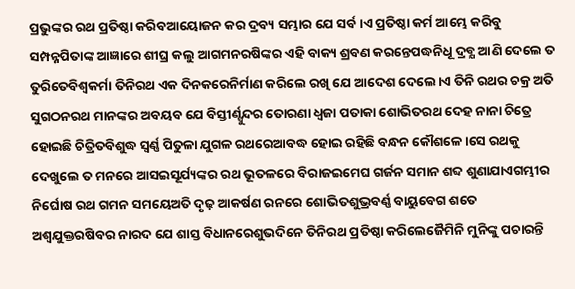ପ୍ରଭୁଙ୍କର ରଥ ପ୍ରତିଷ୍ଠା କରିବଆୟୋଜନ କର ଦ୍ରବ୍ୟ ସମ୍ଭାର ଯେ ସର୍ବ ।ଏ ପ୍ରତିଷ୍ଠା କର୍ମ ଆମ୍ଭେ କରିବୁ ସମ୍ପନ୍ନପିତାଙ୍କ ଆଜ୍ଞାରେ ଶୀଘ୍ର କଲୁ ଆଗମନରଷିଙ୍କର ଏହି ବାକ୍ୟ ଶ୍ରବଣ କରନ୍ତେପଦ୍ଧନିଧୂ ଦ୍ରବ୍ଯ ଆଣି ଦେଲେ ତ ତୁରିତେବିଶ୍ଵକର୍ମା ତିନିରଥ ଏକ ଦିନକରେନିର୍ମାଣ କରିଲେ ରଖି ଯେ ଆଦେଶ ଦେଲେ।ଏ ତିନି ରଥର ଚକ୍ର ଅତି ସୁଗଠନରଥ ମାନଙ୍କର ଅବୟବ ଯେ ବିସ୍ତୀର୍ଣ୍ସୁନ୍ଦର ତୋରଣା ଧ୍ଵଜା ପତାକା ଶୋଭିତରଥ ଦେହ ନାନା ଚିତ୍ରେ ହୋଇଛି ଚିତ୍ରିତବିଶୁଦ୍ଧ ସ୍ବର୍ଣ୍ଣ ପିତୁଳା ଯୁଗଳ ରଥରେଆବଦ୍ଧ ହୋଇ ରହିଛି ବନ୍ଧନ କୌଶଳେ ।ସେ ରଥକୁ ଦେଖୁଲେ ତ ମନରେ ଆସଇସୂର୍ଯ୍ୟଙ୍କର ରଥ ଭୂତଳରେ ବିରାଜଇମେଘ ଗର୍ଜନ ସମାନ ଶବ୍ଦ ଶୁଣାଯାଏଗମ୍ଭୀର ନିର୍ଘୋଷ ରଥ ଗମନ ସମୟେଅତି ଦୃଢ଼ ଆକର୍ଷଣ ରନରେ ଶୋଭିତଶୁଭ୍ରବର୍ଣ୍ଣ ବାୟୁବେଗ ଶତେ ଅଶ୍ବଯୁକ୍ତରଷିବର ନାରଦ ଯେ ଶାସ୍ତ ବିଧାନରେଶୁଭଦିନେ ତିନିରଥ ପ୍ରତିଷ୍ଠା କରିଲେଜୈମିନି ମୁନିଙ୍କୁ ପଚାରନ୍ତି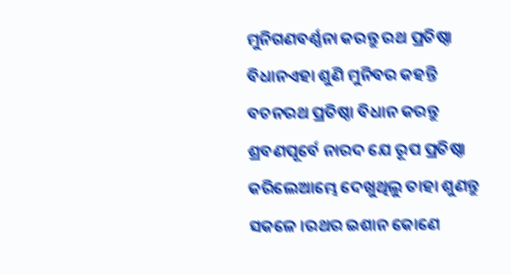ମୁନିଗଣବର୍ଣ୍ଣନା କରନ୍ତୁ ରଥ ପ୍ରତିଷ୍ଠା ବିଧାନଏହା ଶୁଣି ମୁନିବର କହନ୍ତି ବଚନରଥ ପ୍ରତିଷ୍ଠା ବିଧାନ କରନ୍ତୁ ଶ୍ରବଣପୂର୍ବେ ନାରଦ ଯେ ରୂପ ପ୍ରତିଷ୍ଠା କରିଲେଆମ୍ଭେ ଦେଖୁଥିଲୁ ତାହା ଶୁଣନ୍ତୁ ସକଳେ ।ରଥର ଇଶାନ କୋଣେ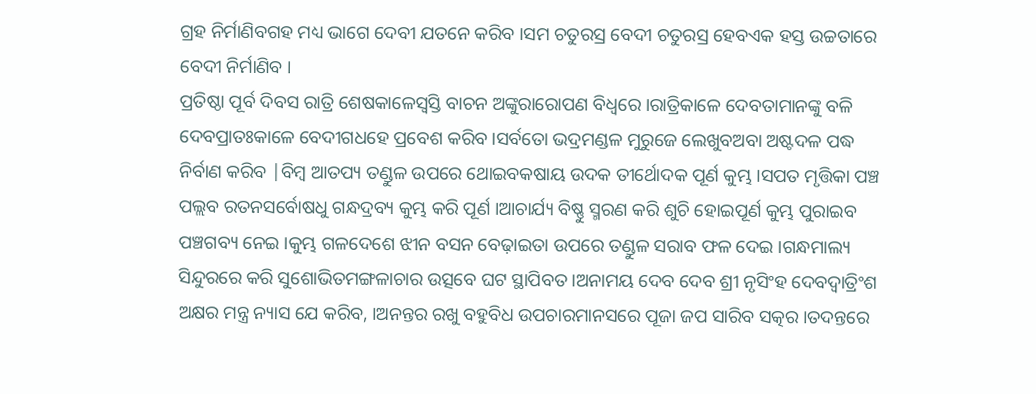ଗ୍ରହ ନିର୍ମାଣିବଗହ ମଧ୍ୟ ଭାଗେ ଦେବୀ ଯତନେ କରିବ ।ସମ ଚତୁରସ୍ର ବେଦୀ ଚତୁରସ୍ର ହେବଏକ ହସ୍ତ ଉଚ୍ଚତାରେ ବେଦୀ ନିର୍ମାଣିବ ।
ପ୍ରତିଷ୍ଠା ପୂର୍ବ ଦିବସ ରାତ୍ରି ଶେଷକାଳେସ୍ଵସ୍ତି ବାଚନ ଅଙ୍କୁରାରୋପଣ ବିଧ୍ବରେ ।ରାତ୍ରିକାଳେ ଦେବତାମାନଙ୍କୁ ବଳି ଦେବପ୍ରାତଃକାଳେ ବେଦୀଗଧହେ ପ୍ରବେଶ କରିବ ।ସର୍ବତୋ ଭଦ୍ରମଣ୍ଡଳ ମୁରୁଜେ ଲେଖୁବଅବା ଅଷ୍ଟଦଳ ପଦ୍ଧ ନିର୍ବାଣ କରିବ |ବିମ୍ବ ଆତପ୍ୟ ତଣ୍ଡୁଳ ଉପରେ ଥୋଇବକଷାୟ ଉଦକ ତୀର୍ଥୋଦକ ପୂର୍ଣ କୁମ୍ଭ ।ସପତ ମୃତ୍ତିକା ପଞ୍ଚ ପଲ୍ଲବ ରତନସର୍ବୋଷଧୁ ଗନ୍ଧଦ୍ରବ୍ୟ କୁମ୍ଭ କରି ପୂର୍ଣ ।ଆଚାର୍ଯ୍ୟ ବିଷ୍ଣୁ ସ୍ମରଣ କରି ଶୁଚି ହୋଇପୂର୍ଣ କୁମ୍ଭ ପୁରାଇବ ପଞ୍ଚଗବ୍ୟ ନେଇ ।କୁମ୍ଭ ଗଳଦେଶେ ଝୀନ ବସନ ବେଢ଼ାଇତା ଉପରେ ତଣ୍ଡୁଳ ସରାବ ଫଳ ଦେଇ ।ଗନ୍ଧମାଲ୍ୟ ସିନ୍ଦୁରରେ କରି ସୁଶୋଭିତମଙ୍ଗଳାଚାର ଉତ୍ସବେ ଘଟ ସ୍ଥାପିବତ ।ଅନାମୟ ଦେବ ଦେବ ଶ୍ରୀ ନୃସିଂହ ଦେବଦ୍ଵାତ୍ରିଂଶ ଅକ୍ଷର ମନ୍ତ୍ର ନ୍ୟାସ ଯେ କରିବ, ।ଅନନ୍ତର ରଖୁ ବହୁବିଧ ଉପଚାରମାନସରେ ପୂଜା ଜପ ସାରିବ ସତ୍କର ।ତଦନ୍ତରେ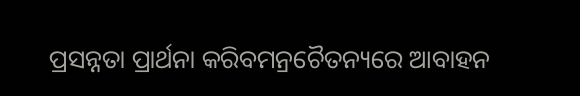ପ୍ରସନ୍ନତା ପ୍ରାର୍ଥନା କରିବମନ୍ରଚୈତନ୍ୟରେ ଆବାହନ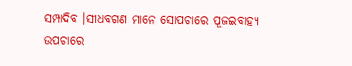ସମ୍ପାଦିବ ।ସୀଧବଗଣ ମାନେ ସୋପଚାରେ ପୂଜଇବାହ୍ୟ ଉପଚାରେ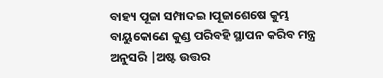ବାହ୍ୟ ପୂଜା ସମ୍ପାଦଇ ।ପୂଜାଶେଷେ କୁମ୍ଭ ବାୟୁକୋଣେ କୁଣ୍ଡ ପରିବହି ସ୍ଥାପନ କରିବ ମନ୍ତ୍ର ଅନୁସରି |ଅଷ୍ଟ ଉତ୍ତର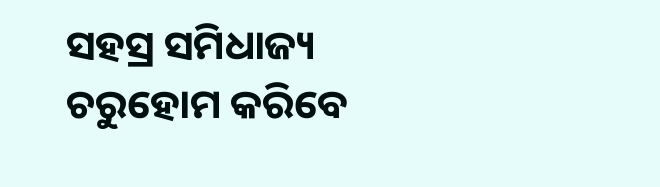ସହସ୍ର ସମିଧାଜ୍ୟ ଚରୁହୋମ କରିବେ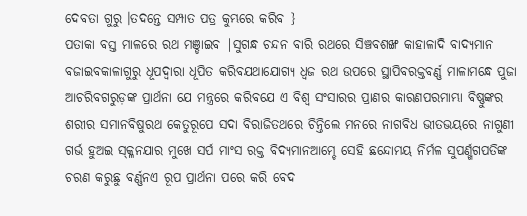ଦେବତା ଗୁରୁ ।ତଦନ୍ତେ ସମ୍ପାତ ପତ୍ର କୁମ୍ଭରେ କରିବ }
ପତାକା ବସ୍ତ ମାଳରେ ରଥ ମଞ୍ଡାଇବ |ସୁଗନ୍ଧ ଚନ୍ଦନ ବାରି ରଥରେ ସିଞ୍ଚବଶଙ୍ଖ କାହାଳାଦି ବାଦ୍ୟମାନ ବଜାଇବକାଳାଗୁରୁ ଧୂପଦ୍ଵାରା ଧୂପିତ କରିବଯଥାଯୋଗ୍ୟ ଧ୍ଵଜ ରଥ ଉପରେ ସ୍ଥାପିବରକ୍ତବର୍ଣ୍ଣ ମାଳାମନ୍ଧେ ପୁଜା ଆଚରିବଗରୁଡ଼ଙ୍କ ପ୍ରାର୍ଥନା ଯେ ମନ୍ତ୍ରରେ କରିବଯେ ଏ ବିଶ୍ଵ ସଂସାରର ପ୍ରାଣର କାରଣପରମାମ୍ଭା ବିଷ୍ଣୁଙ୍କର ଶରୀର ସମାନବିଷୁରଥ କେତୁରୂପେ ସଦା ବିରାଜିତଥରେ ଚିନ୍ତିଲେ ମନରେ ନାଗବିଧ ଭୀତଭୟରେ ନାଗୁଣୀ ଗର୍ଭ ହୁଅଇ ସ୍କ୍ଳନଯାର ମୁଖେ ସର୍ପ ମାଂସ ରକ୍ତ ବିଦ୍ୟମାନଆମ୍ଚେ ସେହି ଛନ୍ଦୋମୟ ନିର୍ମଳ ସୁପର୍ଣ୍ଖଗପତିଙ୍କ ଚରଣ କରୁଛୁ ବର୍ଣ୍ଣନଏ ରୂପ ପ୍ରାର୍ଥନା ପରେ କରି ବେଦ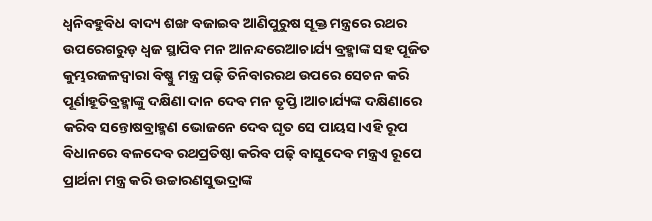ଧ୍ଵନିବହୁବିଧ ବାଦ୍ୟ ଶଙ୍ଖ ବଜାଇବ ଆଣିପୁରୁଷ ସୂକ୍ତ ମନ୍ତ୍ରରେ ରଥର ଉପରେଗରୁଡ଼ ଧ୍ଵଜ ସ୍ଥାପିବ ମନ ଆନନ୍ଦରେଆଚାର୍ଯ୍ୟ ବ୍ରହ୍ମାଙ୍କ ସହ ପୂଜିତ କୁମ୍ଭରଜଳଦ୍ବାରା ବିଷ୍ଣୁ ମନ୍ତ୍ର ପଢ଼ି ତିନିବାରରଥ ଉପରେ ସେଚନ କରି ପୂର୍ଣାହୂତିବ୍ରହ୍ମାଙ୍କୁ ଦକ୍ଷିଣା ଦାନ ଦେବ ମନ ତୃପ୍ତି ।ଆଚାର୍ଯ୍ୟଙ୍କ ଦକ୍ଷିଣାରେ କରିବ ସନ୍ତୋଷବ୍ରାହ୍ମଣ ଭୋଜନେ ଦେବ ଘୃତ ସେ ପାୟସ।ଏହି ରୂପ ବିଧାନରେ ବଳଦେବ ରଥପ୍ରତିଷ୍ଠା କରିବ ପଢ଼ି ବାସୁଦେବ ମନ୍ତ୍ରଏ ରୂପେ ପ୍ରାର୍ଥନା ମନ୍ତ୍ର କରି ଉଚ୍ଚାରଣସୁଭଦ୍ରାଙ୍କ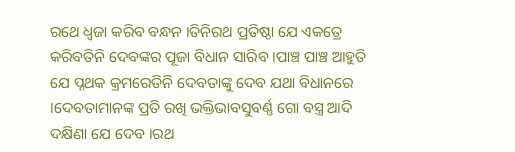ରଥେ ଧ୍ବଜା କରିବ ବନ୍ଧନ ।ତିନିରଥ ପ୍ରତିଷ୍ଠା ଯେ ଏକତ୍ରେ କରିବତିନି ଦେବଙ୍କର ପୂଜା ବିଧାନ ସାରିବ ।ପାଞ୍ଚ ପାଞ୍ଚ ଆହୁତି ଯେ ପ୍ନଥକ କ୍ରମରେତିନି ଦେବତାଙ୍କୁ ଦେବ ଯଥା ବିଧାନରେ ।ଦେବତାମାନଙ୍କ ପ୍ରତି ରଖି ଭକ୍ତିଭାବସୁବର୍ଣ୍ଣ ଗୋ ବସ୍ତ୍ର ଆଦି ଦକ୍ଷିଣା ଯେ ଦେବ ।ରଥ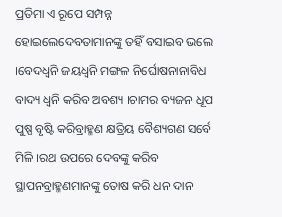ପ୍ରତିମା ଏ ରୂପେ ସମ୍ପନ୍ନ ହୋଇଲେଦେବତାମାନଙ୍କୁ ତହିଁ ବସାଇବ ଭଲେ ।ବେଦଧ୍ବନି ଜୟଧ୍ବନି ମଙ୍ଗଳ ନିର୍ଘୋଷନାନାବିଧ ବାଦ୍ୟ ଧ୍ବନି କରିବ ଅବଶ୍ୟ ।ଚାମର ବ୍ୟଜନ ଧୂପ ପୁଷ୍ପ ବୃଷ୍ଟି କରିବ୍ରାହ୍ମଣ କ୍ଷତ୍ରିୟ ବୈଶ୍ୟଗଣ ସର୍ବେ ମିଳି ।ରଥ ଉପରେ ଦେବଙ୍କୁ କରିବ ସ୍ଥାପନବ୍ରାହ୍ମଣମାନଙ୍କୁ ତୋଷ କରି ଧନ ଦାନ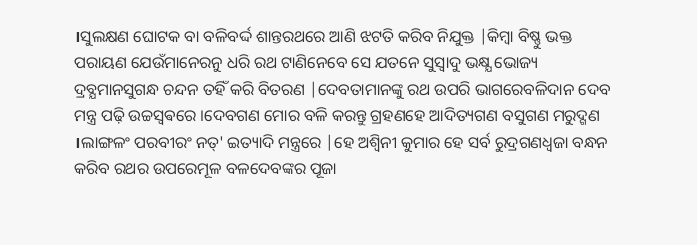।ସୁଲକ୍ଷଣ ଘୋଟକ ବା ବଳିବର୍ଦ୍ଦ ଶାନ୍ତରଥରେ ଆଣି ଝଟତି କରିବ ନିଯୁକ୍ତ |କିମ୍ବା ବିଷ୍ଣୁ ଭକ୍ତ ପରାୟଣ ଯେଉଁମାନେରନୁ ଧରି ରଥ ଟାଣିନେବେ ସେ ଯତନେ ସୁସ୍ଵାଦୁ ଭକ୍ଷ୍ଯ ଭୋଜ୍ୟ ଦ୍ରବ୍ଯମାନସୁଗନ୍ଧ ଚନ୍ଦନ ତହିଁ କରି ବିତରଣ |ଦେବତାମାନଙ୍କୁ ରଥ ଉପରି ଭାଗରେବଳିଦାନ ଦେବ ମନ୍ତ୍ର ପଢ଼ି ଉଚ୍ଚସ୍ବଵରେ ।ଦେବଗଣ ମୋର ବଳି କରନ୍ତୁ ଗ୍ରହଣହେ ଆଦିତ୍ୟଗଣ ବସୁଗଣ ମରୁଦ୍ଗଣ ।ଲାଙ୍ଗଳଂ ପରବୀରଂ ନତ୍' ଇତ୍ୟାଦି ମନ୍ତ୍ରରେ |ହେ ଅଶ୍ବିନୀ କୁମାର ହେ ସର୍ବ ରୁଦ୍ରଗଣଧ୍ଵଜା ବନ୍ଧନ କରିବ ରଥର ଉପରେମୂଳ ବଳଦେବଙ୍କର ପୂଜା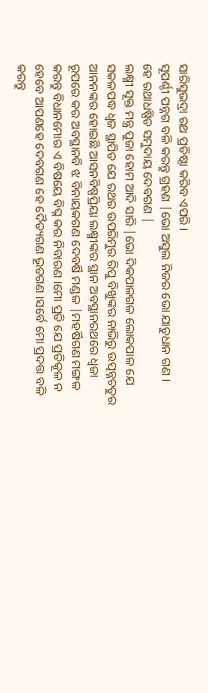ସାରିସୁଭଦ୍ରା ରଥ ପ୍ରତିଷ୍ଠା କରିବ ଏପରି ।
ସୂପର୍ଣ୍ଠୀ ପନ୍ନଗ ବଳି କରନ୍ତୁ ଗ୍ରହଣ |ଭୋ ଅସୁଲ ନିଜର ଭୋ ଯାତୁଧାନ ଗଣ ।
ହେ ରଥାଧଷ୍ପିତ ସମୁଦାୟ ଦେବଗଣ |
ଲକ୍ଷ୍ମୀ ସୂକ୍ତ ମନ୍ତ୍ର ପୁଜା ହୋମ ଆଦି ସାରି |ଭୋ ଦିକପାଳଗଳ ଲୋକପାଳ ଯେ ସକଳପଦ୍ଧ ଧ୍ଵଜ ସ୍ଥାପିତ ଯେ ରଥର ଉପରିମୁର ରିପୁ ବିଖୁଙ୍କର ନାଭିରୁ ଉତ୍ପନ୍ନଚତୁର ଆନନଙ୍କର ହୋଇଛି ଆସନବିଷ୍ପପ୍ରିୟା ଲକ୍ଷ୍ମୀଙ୍କର ସ୍ଥାନ ଅବସ୍ଥାନରଥରେ ଧ୍ଵଜା ରୂପରେ କର ଅବସ୍ଥାନବି ଝ ବିନାୟକଗଣ ଦେବର୍ଷି ମଣ୍ଡଳ |ମହର୍ଷିଗଣ ମଙ୍ଗଳ କରନ୍ତୁ ବିଧାନମୋର ଏ ବିଷୟେ ବିଘ୍ନ କର ନିବାରଣ ।ମୋ ପ୍ରତି ଯେ ପ୍ରତିକୂଳ ନ ହେବେ ଆପଣହେ ଦେବଗଣ ହେ ଦୈତ୍ୟଗଣ ଭୂତଗଣ ।ସର୍ବେ ମୋ ପ୍ରଦତ୍ତ ବଳି କରନ୍ତୁ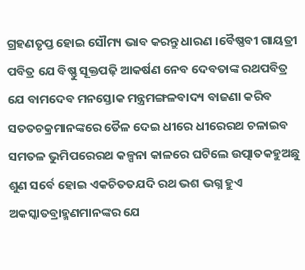ଗ୍ରହଣତୃପ୍ତ ହୋଇ ସୌମ୍ୟ ଭାବ କରନ୍ତୁ ଧାରଣ ।ବୈଷ୍ଣବୀ ଗାୟତ୍ରୀ ପବିତ୍ର ଯେ ବିଷ୍ଣୁ ସୂକ୍ତପଢ଼ି ଆକର୍ଷଣ ନେବ ଦେବତାଙ୍କ ରଥପବିତ୍ର ଯେ ବାମଦେବ ମନସ୍ତୋକ ମନ୍ତ୍ରମଙ୍ଗଳବାଦ୍ୟ ବାଜଣା କରିବ ସତତଚକ୍ରମାନଙ୍କରେ ତୈଳ ଦେଇ ଧୀରେ ଧୀରେରଥ ଚଳାଇବ ସମତଳ ଭୁମିପରେରଥ କଳ୍ପନା କାଳରେ ଘଟିଲେ ଉତ୍ପାତକହୁଅଛୁ ଶୁଣ ସର୍ବେ ହୋଇ ଏକଚିତତଯଦି ରଥ ଭଶ ଭଗ୍ନ ହୁଏ ଅକସ୍କାତବ୍ରାହ୍ମଣମାନଙ୍କର ଯେ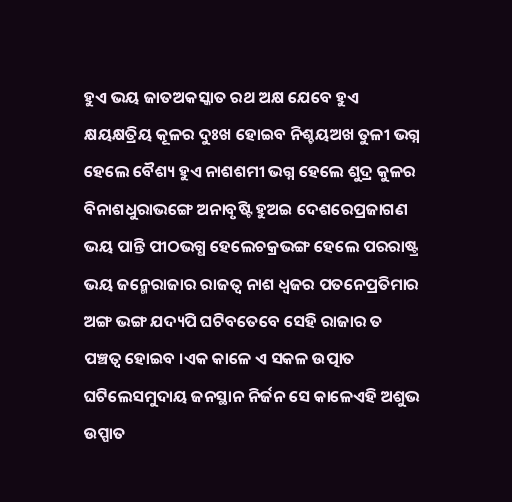ହୁଏ ଭୟ ଜାତଅକସ୍କାତ ରଥ ଅକ୍ଷ ଯେବେ ହୁଏ କ୍ଷୟକ୍ଷତ୍ରିୟ କୂଳର ଦୁଃଖ ହୋଇବ ନିଶ୍ଚୟଅଖ ତୁଳୀ ଭଗ୍ନ ହେଲେ ବୈଶ୍ୟ ହୁଏ ନାଶଶମୀ ଭଗ୍ନ ହେଲେ ଶୁଦ୍ର କୁଳର ବିନାଶଧୁରାଭଙ୍ଗେ ଅନାବୃଷ୍ଟି ହୁଅଇ ଦେଶରେପ୍ରଜାଗଣ ଭୟ ପାନ୍ତି ପୀଠଭଗ୍ଧ ହେଲେଚକ୍ରଭଙ୍ଗ ହେଲେ ପରରାଷ୍ଟ୍ର ଭୟ ଜନ୍ମେରାଜାର ରାଜତ୍ଵ ନାଶ ଧ୍ଵଜର ପତନେପ୍ରତିମାର ଅଙ୍ଗ ଭଙ୍ଗ ଯଦ୍ୟପି ଘଟିବତେବେ ସେହି ରାଜାର ତ ପଞ୍ଚତ୍ଵ ହୋଇବ ।ଏକ କାଳେ ଏ ସକଳ ଉତ୍ପାତ ଘଟିଲେସମୁଦାୟ ଜନସ୍ଥାନ ନିର୍ଜନ ସେ କାଳେଏହି ଅଶୁଭ ଉପ୍ପାତ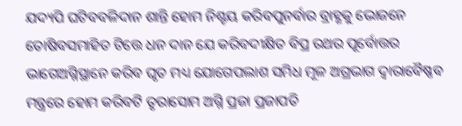ଯଦ୍ୟପି ଘଟିବବଳିଦାନ ଶାନ୍ତି ହୋମ ନିଶ୍ଚୟ କରିବପୁନର୍ବାର ବ୍ରାହ୍ଣକୁ ଭୋଜନେ ତୋଷିବସମାହିତ ଟିତ୍ତେ ଧନ ଦାନ ଯେ କରିବଦୀକ୍ଷିତ ବିପ୍ର ରଥର ପୂର୍ବୋତ୍ତର ଭାଗେଅଗ୍ନିସ୍ଥାନେ କରିବ ଘୃତ ମଧ୍ୟ ଯୋଗେପଲାଶ ସମିଧ ମୂଳ ଅଗ୍ରଭାଗ ଦ୍ଵାରାବୈଷ୍ଣବ ମନ୍ତ୍ରରେ ହୋମ କରିବଟି ତୃରାସୋମ ଅଗ୍ନି ପ୍ରଜା ପ୍ରଜାପତି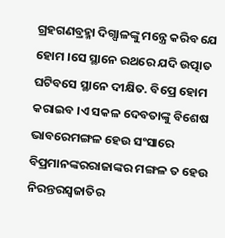ଗ୍ରହଗଣବ୍ରହ୍ମା ଦିଗ୍ପାଳଙ୍କୁ ମନ୍ତ୍ରେ କରିବ ଯେ ହୋମ ।ସେ ସ୍ଥାନେ ରଥରେ ଯଦି ଉତ୍ପାତ ଘଟିବସେ ସ୍ଥାନେ ଦୀକ୍ଷିତ. ବିପ୍ରେ ହୋମ କରାଇବ ।ଏ ସକଳ ଦେବତାଙ୍କୁ ବିଶେଷ ଭାବରେମଙ୍ଗଳ ହେଉ ସଂସାରେ ବିପ୍ରମାନଙ୍କରରାଜାଙ୍କର ମଙ୍ଗଳ ତ ହେଉ ନିରନ୍ତରସ୍ଵଜାତିର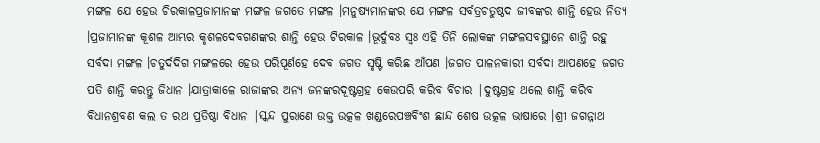ମଙ୍ଗଳ ଯେ ହେଉ ଚିରକାଳପ୍ରଜାମାନଙ୍କ ମଙ୍ଗଳ ଜଗତେ ମଙ୍ଗଳ ।ମନୁଷ୍ଯମାନଙ୍କର ଯେ ମଙ୍ଗଳ ସର୍ବତ୍ରଚତୁଷ୍ଠଦ ଜୀବଙ୍କର ଶାନ୍ତି ହେଉ ନିତ୍ୟ ।ପ୍ରଜାମାନଙ୍କ କୂଶଳ ଆମ୍ଭର କୃଶଳଦେବଗଣଙ୍କର ଶାନ୍ତି ହେଉ ଟିରକାଳ ।ଭୂର୍ଦୁବଃ ସ୍ଵଃ ଏହି ତିନି ଲୋକଙ୍କ ମଙ୍ଗଳସବସ୍ଥାନେ ଶାନ୍ତି ରହୁ ସର୍ବଦା ମଙ୍ଗଳ ।ଚତୁର୍ଦଦିଗ ମଙ୍ଗଳରେ ହେଉ ପରିପୂର୍ଣହେ ଦେବ ଜଗତ ସୃଷ୍ଟି କରିଛ ଆଁପଣ ।ଜଗତ ପାଳନକାରୀ ସର୍ବଦା ଆପଣହେ ଜଗତ ପତି ଶାନ୍ତି କରନ୍ତୁ ଜିଧାନ ।ଯାତ୍ରାକାଳେ ରାଜାଙ୍କର ଅନ୍ୟ ଜନଙ୍କରଦୂଷ୍ଟଗ୍ରହ କେଉପରି କରିବ ବିଚାର |ଦୁଷ୍ଟଗ୍ରହ ଥଲେ ଶାନ୍ତି କରିବ ବିଧାନଶ୍ରବଣ କଲ ତ ରଥ ପ୍ରତିଷ୍ଠା ବିଧାନ |ସ୍କନ୍ଦ ପୁରାଣେ ଉକ୍ତ ଉତ୍କଳ ଖଣ୍ଡରେପଞ୍ଚବିଂଶ ଛାନ୍ଦ ଶେଷ ଉତ୍କଳ ଭାଷାରେ ।ଶ୍ରୀ ଜଗନ୍ନାଥ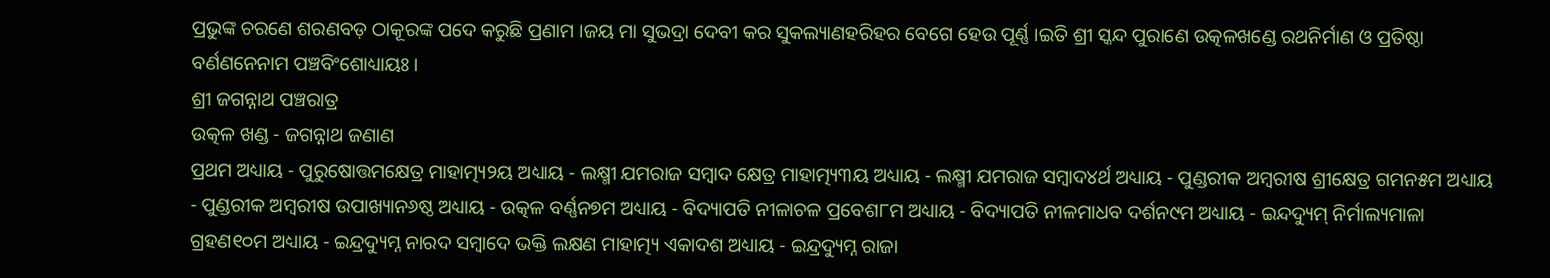ପ୍ରଭୁଙ୍କ ଚରଣେ ଶରଣବଡ଼ ଠାକୂରଙ୍କ ପଦେ କରୁଛି ପ୍ରଣାମ ।ଜୟ ମା ସୁଭଦ୍ରା ଦେବୀ କର ସୁକଲ୍ୟାଣହରିହର ବେଗେ ହେଉ ପୂର୍ଣ୍ଣ ।ଇତି ଶ୍ରୀ ସ୍କନ୍ଦ ପୁରାଣେ ଉତ୍କଳଖଣ୍ଡେ ରଥନିର୍ମାଣ ଓ ପ୍ରତିଷ୍ଠା ବର୍ଣଣନେନାମ ପଞ୍ଚବିଂଶୋଧ୍ୟାୟଃ ।
ଶ୍ରୀ ଜଗନ୍ନାଥ ପଞ୍ଚରାତ୍ର
ଉତ୍କଳ ଖଣ୍ଡ - ଜଗନ୍ନାଥ ଜଣାଣ
ପ୍ରଥମ ଅଧ୍ୟାୟ - ପୁରୁଷୋତ୍ତମକ୍ଷେତ୍ର ମାହାତ୍ମ୍ୟ୨ୟ ଅଧ୍ୟାୟ - ଲକ୍ଷ୍ମୀ ଯମରାଜ ସମ୍ବାଦ କ୍ଷେତ୍ର ମାହାତ୍ମ୍ୟ୩ୟ ଅଧ୍ୟାୟ - ଲକ୍ଷ୍ମୀ ଯମରାଜ ସମ୍ବାଦ୪ର୍ଥ ଅଧ୍ୟାୟ - ପୁଣ୍ଡରୀକ ଅମ୍ବରୀଷ ଶ୍ରୀକ୍ଷେତ୍ର ଗମନ୫ମ ଅଧ୍ୟାୟ - ପୁଣ୍ଡରୀକ ଅମ୍ବରୀଷ ଉପାଖ୍ୟାନ୬ଷ୍ଠ ଅଧ୍ୟାୟ - ଉତ୍କଳ ବର୍ଣ୍ଣନ୭ମ ଅଧ୍ୟାୟ - ବିଦ୍ୟାପତି ନୀଳାଚଳ ପ୍ରବେଶ୮ମ ଅଧ୍ୟାୟ - ବିଦ୍ୟାପତି ନୀଳମାଧବ ଦର୍ଶନ୯ମ ଅଧ୍ୟାୟ - ଇନ୍ଦଦ୍ୟୁମ୍ ନିର୍ମାଲ୍ୟମାଳା ଗ୍ରହଣ୧୦ମ ଅଧ୍ୟାୟ - ଇନ୍ଦ୍ରଦ୍ୟୁମ୍ନ ନାରଦ ସମ୍ବାଦେ ଭକ୍ତି ଲକ୍ଷଣ ମାହାତ୍ମ୍ୟ ଏକାଦଶ ଅଧ୍ୟାୟ - ଇନ୍ଦ୍ରଦ୍ୟୁମ୍ନ ରାଜା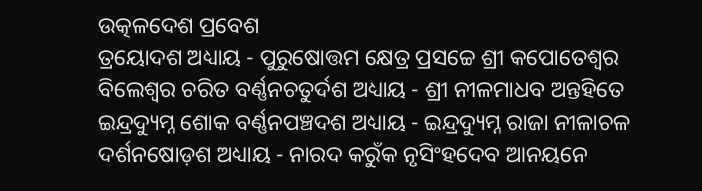ଉତ୍କଳଦେଶ ପ୍ରବେଶ
ତ୍ରୟୋଦଶ ଅଧ୍ୟାୟ - ପୁରୁଷୋତ୍ତମ କ୍ଷେତ୍ର ପ୍ରସଚ୍ଚେ ଶ୍ରୀ କପୋତେଶ୍ଵର ବିଲେଶ୍ଵର ଚରିତ ବର୍ଣ୍ଣନଚତୁର୍ଦଶ ଅଧ୍ୟାୟ - ଶ୍ରୀ ନୀଳମାଧବ ଅନ୍ତହିତେ ଇନ୍ଦ୍ରଦ୍ୟୁମ୍ନ ଶୋକ ବର୍ଣ୍ଣନପଞ୍ଚଦଶ ଅଧ୍ୟାୟ - ଇନ୍ଦ୍ରଦ୍ୟୁମ୍ନ ରାଜା ନୀଳାଚଳ ଦର୍ଶନଷୋଡ଼ଶ ଅଧ୍ୟାୟ - ନାରଦ କରୁଁକ ନୃସିଂହଦେବ ଆନୟନେ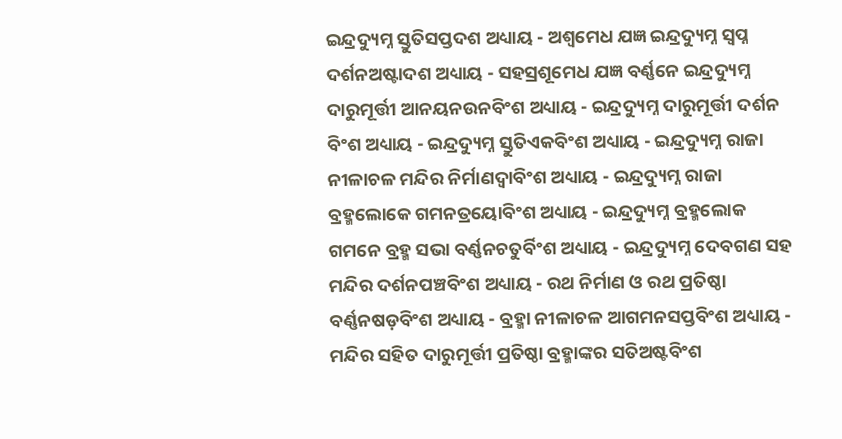ଇନ୍ଦ୍ରଦ୍ୟୁମ୍ନ ସ୍ତୁତିସପ୍ତଦଶ ଅଧ୍ୟାୟ - ଅଶ୍ଵମେଧ ଯଜ୍ଞ ଇନ୍ଦ୍ରଦ୍ୟୁମ୍ନ ସ୍ଵପ୍ନ ଦର୍ଶନଅଷ୍ଟାଦଶ ଅଧ୍ୟାୟ - ସହସ୍ରଶୂମେଧ ଯଜ୍ଞ ବର୍ଣ୍ଣନେ ଇନ୍ଦ୍ରଦ୍ୟୁମ୍ନ ଦାରୁମୂର୍ତ୍ତୀ ଆନୟନଉନବିଂଶ ଅଧ୍ୟାୟ - ଇନ୍ଦ୍ରଦ୍ୟୁମ୍ନ ଦାରୁମୂର୍ତ୍ତୀ ଦର୍ଶନ ବିଂଶ ଅଧ୍ୟାୟ - ଇନ୍ଦ୍ରଦ୍ୟୁମ୍ନ ସ୍ତୁତିଏକବିଂଶ ଅଧ୍ୟାୟ - ଇନ୍ଦ୍ରଦ୍ୟୁମ୍ନ ରାଜା ନୀଳାଚଳ ମନ୍ଦିର ନିର୍ମାଣଦ୍ଵାବିଂଶ ଅଧ୍ୟାୟ - ଇନ୍ଦ୍ରଦ୍ୟୁମ୍ନ ରାଜା ବ୍ରହ୍ମଲୋକେ ଗମନତ୍ରୟୋବିଂଶ ଅଧ୍ୟାୟ - ଇନ୍ଦ୍ରଦ୍ୟୁମ୍ନ ବ୍ରହ୍ମଲୋକ ଗମନେ ବ୍ରହ୍ମ ସଭା ବର୍ଣ୍ଣନଚତୁର୍ବିଂଶ ଅଧ୍ୟାୟ - ଇନ୍ଦ୍ରଦ୍ୟୁମ୍ନ ଦେବଗଣ ସହ ମନ୍ଦିର ଦର୍ଶନପଞ୍ଚବିଂଶ ଅଧ୍ୟାୟ - ରଥ ନିର୍ମାଣ ଓ ରଥ ପ୍ରତିଷ୍ଠା ବର୍ଣ୍ଣନଷଡ଼ବିଂଶ ଅଧ୍ୟାୟ - ବ୍ରହ୍ମା ନୀଳାଚଳ ଆଗମନସପ୍ତବିଂଶ ଅଧ୍ୟାୟ - ମନ୍ଦିର ସହିତ ଦାରୁମୂର୍ତ୍ତୀ ପ୍ରତିଷ୍ଠା ବ୍ରହ୍ମାଙ୍କର ସତିଅଷ୍ଟବିଂଶ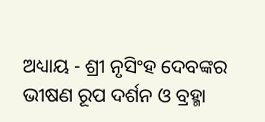ଅଧ୍ୟାୟ - ଶ୍ରୀ ନୃସିଂହ ଦେବଙ୍କର ଭୀଷଣ ରୂପ ଦର୍ଶନ ଓ ବ୍ରହ୍ମା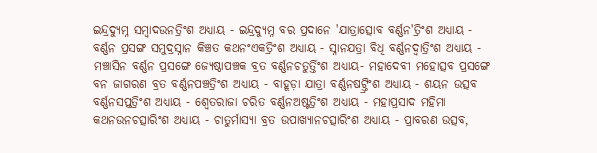ଇନ୍ଦ୍ରଦ୍ୟୁମ୍ନ ସମ୍ବାଦଉନତ୍ରିଂଶ ଅଧ୍ୟାୟ - ଇନ୍ଦ୍ରଦ୍ୟୁମ୍ନ ବର ପ୍ରଦାନେ 'ଯାତ୍ରାତ୍ସୋବ ବର୍ଣ୍ଣନ'ତ୍ରିଂଶ ଅଧ୍ୟାୟ - ବର୍ଣ୍ଣନ ପ୍ରସଙ୍ଗ ସମୁଦ୍ରସ୍ନାନ କିଞ୍ଚତ କଥନଂଏକତ୍ରିଂଶ ଅଧ୍ୟାୟ - ସ୍ନାନଯତ୍ରା ବିଧି ବର୍ଣ୍ଣନଦ୍ଵାତ୍ରିଂଶ ଅଧ୍ୟାୟ - ମଞ୍ଚାସିନ ବର୍ଣ୍ଣନ ପ୍ରସଙ୍ଗେ ଜ୍ୟେଷ୍ଠାପଞ୍ଚକ ବ୍ରତ ବର୍ଣ୍ଣନଚତୁର୍ତ୍ତିଂଶ ଅଧ୍ୟାୟ- ମହାଦେବୀ ମହୋତ୍ସବ ପ୍ରସଙ୍ଗେ ବନ ଜାଗରଣ ବ୍ରତ ବର୍ଣ୍ଣନପଞ୍ଚତ୍ରିଂଶ ଅଧ୍ୟାୟ - ବାହୂଡ଼ା ଯାତ୍ରା ବର୍ଣ୍ଣନଷଟ୍ତ୍ରିଂଶ ଅଧ୍ୟାୟ - ଶୟନ ଉତ୍ସବ ବର୍ଣ୍ଣନସପ୍ତତ୍ରିଂଶ ଅଧ୍ୟାୟ - ଶ୍ଵେତରାଜା ଚରିତ ବର୍ଣ୍ଣନଅଷ୍ଟତ୍ରିଂଶ ଅଧ୍ୟାୟ - ମହାପ୍ରସାଦ ମହିମା କଥନଉନଚତ୍ସାରିଂଶ ଅଧ୍ୟାୟ - ଚାତୁର୍ମାସ୍ୟା ବ୍ରତ ଉପାଖ୍ୟାନଚତ୍ସାରିଂଶ ଅଧ୍ୟାୟ - ପ୍ରାବରଣ ଉତ୍ସବ,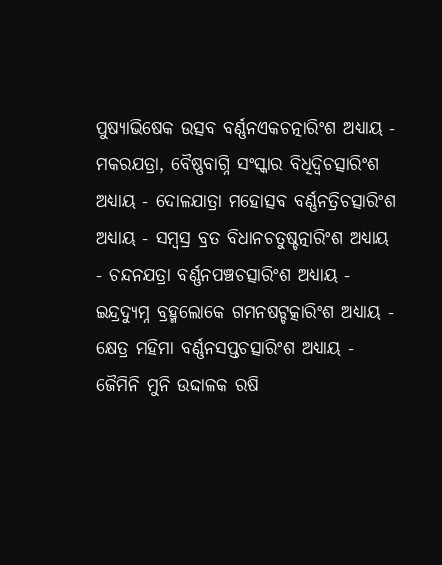ପୁଷ୍ୟାଭିଷେକ ଉତ୍ସବ ବର୍ଣ୍ଣନଏକଚତ୍ନାରିଂଶ ଅଧ୍ୟାୟ - ମକରଯତ୍ରା, ବୈଷ୍ଣବାଗ୍ନି ସଂସ୍କାର ବିଧିଦ୍ଵିଚତ୍ସାରିଂଶ ଅଧ୍ୟାୟ - ଦୋଳଯାତ୍ରା ମହୋତ୍ସବ ବର୍ଣ୍ଣନତ୍ରିଚତ୍ସାରିଂଶ ଅଧ୍ୟାୟ - ସମ୍ବସ୍ର ବ୍ରତ ବିଧାନଚତୁଷ୍ଚତ୍ନାରିଂଶ ଅଧ୍ୟାୟ - ଚନ୍ଦନଯତ୍ରା ବର୍ଣ୍ଣନପଞ୍ଚଚତ୍ସାରିଂଶ ଅଧ୍ୟାୟ - ଇନ୍ଦ୍ରଦ୍ୟୁମ୍ନ ବ୍ରହ୍ମଲୋକେ ଗମନଷଟ୍ଚତ୍କାରିଂଶ ଅଧ୍ୟାୟ - କ୍ଷେତ୍ର ମହିମା ବର୍ଣ୍ଣନସପ୍ତଚତ୍ସାରିଂଶ ଅଧ୍ୟାୟ - ଜୈମିନି ମୁନି ଉଦ୍ଦାଳକ ରଷି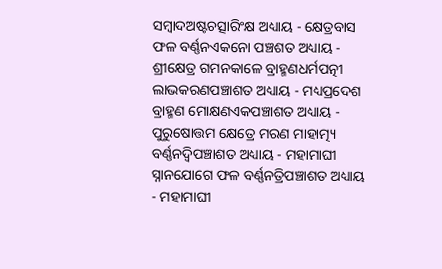ସମ୍ବାଦଅଷ୍ଟଚତ୍ସାରିଂକ୍ଷ ଅଧ୍ୟାୟ - କ୍ଷେତ୍ରବାସ ଫଳ ବର୍ଣ୍ଣନଏକନୋ ପଞ୍ଚଶତ ଅଧ୍ୟାୟ - ଶ୍ରୀକ୍ଷେତ୍ର ଗମନକାଳେ ବ୍ରାହ୍ମଣଧର୍ମପତ୍ନୀ ଲାଭକରଣପଞ୍ଚାଶତ ଅଧ୍ୟାୟ - ମଧ୍ୟପ୍ରଦେଶ ବ୍ରାହ୍ମଣ ମୋକ୍ଷଣଏକପଞ୍ଚାଶତ ଅଧ୍ୟାୟ - ପୁରୁଷୋତ୍ତମ କ୍ଷେତ୍ରେ ମରଣ ମାହାତ୍ମ୍ୟ ବର୍ଣ୍ଣନଦ୍ଵିପଞ୍ଚାଶତ ଅଧ୍ୟାୟ - ମହାମାଘୀ ସ୍ନାନଯୋଗେ ଫଳ ବର୍ଣ୍ଣନତ୍ରିପଞ୍ଚାଶତ ଅଧ୍ୟାୟ - ମହାମାଘୀ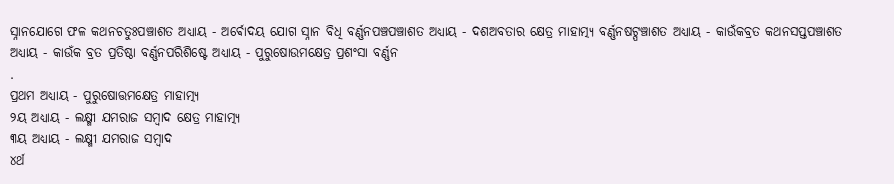ସ୍ନାନଯୋଗେ ଫଳ କଥନଚତୁଃପଞ୍ଚାଶତ ଅଧ୍ୟାୟ - ଅର୍ଵୋଦୟ ଯୋଗ ସ୍ନାନ ବିଧି ବର୍ଣ୍ଣନପଞ୍ଚପଞ୍ଚାଶତ ଅଧ୍ୟାୟ - ଦଶଅବତାର କ୍ଷେତ୍ର ମାହାତ୍ମ୍ୟ ବର୍ଣ୍ଣନଷଟ୍ପଞ୍ଚାଶତ ଅଧ୍ୟାୟ - କାଉଁକବ୍ରତ କଥନସପ୍ତପଞ୍ଚାଶତ ଅଧ୍ୟାୟ - କାଉଁକ ବ୍ରତ ପ୍ରତିଷ୍ଠା ବର୍ଣ୍ଣନପରିଶିଷ୍ଟେ ଅଧ୍ୟାୟ - ପୁରୁଷୋଉମକ୍ଷେତ୍ର ପ୍ରଶଂସା ବର୍ଣ୍ଣନ
.
ପ୍ରଥମ ଅଧ୍ୟାୟ - ପୁରୁଷୋତ୍ତମକ୍ଷେତ୍ର ମାହାତ୍ମ୍ୟ
୨ୟ ଅଧ୍ୟାୟ - ଲକ୍ଷ୍ମୀ ଯମରାଜ ସମ୍ବାଦ କ୍ଷେତ୍ର ମାହାତ୍ମ୍ୟ
୩ୟ ଅଧ୍ୟାୟ - ଲକ୍ଷ୍ମୀ ଯମରାଜ ସମ୍ବାଦ
୪ର୍ଥ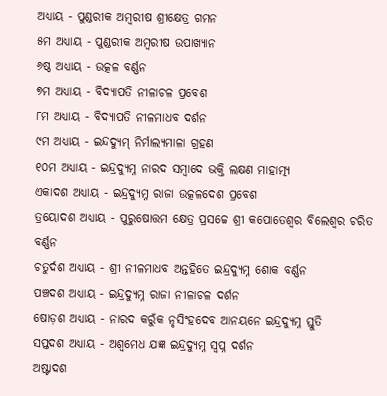ଅଧ୍ୟାୟ - ପୁଣ୍ଡରୀକ ଅମ୍ବରୀଷ ଶ୍ରୀକ୍ଷେତ୍ର ଗମନ
୫ମ ଅଧ୍ୟାୟ - ପୁଣ୍ଡରୀକ ଅମ୍ବରୀଷ ଉପାଖ୍ୟାନ
୬ଷ୍ଠ ଅଧ୍ୟାୟ - ଉତ୍କଳ ବର୍ଣ୍ଣନ
୭ମ ଅଧ୍ୟାୟ - ବିଦ୍ୟାପତି ନୀଳାଚଳ ପ୍ରବେଶ
୮ମ ଅଧ୍ୟାୟ - ବିଦ୍ୟାପତି ନୀଳମାଧବ ଦର୍ଶନ
୯ମ ଅଧ୍ୟାୟ - ଇନ୍ଦଦ୍ୟୁମ୍ ନିର୍ମାଲ୍ୟମାଳା ଗ୍ରହଣ
୧୦ମ ଅଧ୍ୟାୟ - ଇନ୍ଦ୍ରଦ୍ୟୁମ୍ନ ନାରଦ ସମ୍ବାଦେ ଭକ୍ତି ଲକ୍ଷଣ ମାହାତ୍ମ୍ୟ
ଏକାଦଶ ଅଧ୍ୟାୟ - ଇନ୍ଦ୍ରଦ୍ୟୁମ୍ନ ରାଜା ଉତ୍କଳଦେଶ ପ୍ରବେଶ
ତ୍ରୟୋଦଶ ଅଧ୍ୟାୟ - ପୁରୁଷୋତ୍ତମ କ୍ଷେତ୍ର ପ୍ରସଚ୍ଚେ ଶ୍ରୀ କପୋତେଶ୍ଵର ବିଲେଶ୍ଵର ଚରିତ ବର୍ଣ୍ଣନ
ଚତୁର୍ଦଶ ଅଧ୍ୟାୟ - ଶ୍ରୀ ନୀଳମାଧବ ଅନ୍ତହିତେ ଇନ୍ଦ୍ରଦ୍ୟୁମ୍ନ ଶୋକ ବର୍ଣ୍ଣନ
ପଞ୍ଚଦଶ ଅଧ୍ୟାୟ - ଇନ୍ଦ୍ରଦ୍ୟୁମ୍ନ ରାଜା ନୀଳାଚଳ ଦର୍ଶନ
ଷୋଡ଼ଶ ଅଧ୍ୟାୟ - ନାରଦ କରୁଁକ ନୃସିଂହଦେବ ଆନୟନେ ଇନ୍ଦ୍ରଦ୍ୟୁମ୍ନ ସ୍ତୁତି
ସପ୍ତଦଶ ଅଧ୍ୟାୟ - ଅଶ୍ଵମେଧ ଯଜ୍ଞ ଇନ୍ଦ୍ରଦ୍ୟୁମ୍ନ ସ୍ଵପ୍ନ ଦର୍ଶନ
ଅଷ୍ଟାଦଶ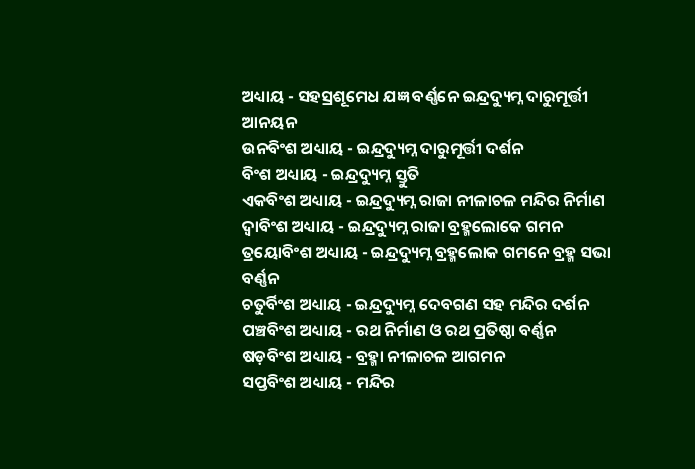ଅଧ୍ୟାୟ - ସହସ୍ରଶୂମେଧ ଯଜ୍ଞ ବର୍ଣ୍ଣନେ ଇନ୍ଦ୍ରଦ୍ୟୁମ୍ନ ଦାରୁମୂର୍ତ୍ତୀ ଆନୟନ
ଉନବିଂଶ ଅଧ୍ୟାୟ - ଇନ୍ଦ୍ରଦ୍ୟୁମ୍ନ ଦାରୁମୂର୍ତ୍ତୀ ଦର୍ଶନ
ବିଂଶ ଅଧ୍ୟାୟ - ଇନ୍ଦ୍ରଦ୍ୟୁମ୍ନ ସ୍ତୁତି
ଏକବିଂଶ ଅଧ୍ୟାୟ - ଇନ୍ଦ୍ରଦ୍ୟୁମ୍ନ ରାଜା ନୀଳାଚଳ ମନ୍ଦିର ନିର୍ମାଣ
ଦ୍ଵାବିଂଶ ଅଧ୍ୟାୟ - ଇନ୍ଦ୍ରଦ୍ୟୁମ୍ନ ରାଜା ବ୍ରହ୍ମଲୋକେ ଗମନ
ତ୍ରୟୋବିଂଶ ଅଧ୍ୟାୟ - ଇନ୍ଦ୍ରଦ୍ୟୁମ୍ନ ବ୍ରହ୍ମଲୋକ ଗମନେ ବ୍ରହ୍ମ ସଭା ବର୍ଣ୍ଣନ
ଚତୁର୍ବିଂଶ ଅଧ୍ୟାୟ - ଇନ୍ଦ୍ରଦ୍ୟୁମ୍ନ ଦେବଗଣ ସହ ମନ୍ଦିର ଦର୍ଶନ
ପଞ୍ଚବିଂଶ ଅଧ୍ୟାୟ - ରଥ ନିର୍ମାଣ ଓ ରଥ ପ୍ରତିଷ୍ଠା ବର୍ଣ୍ଣନ
ଷଡ଼ବିଂଶ ଅଧ୍ୟାୟ - ବ୍ରହ୍ମା ନୀଳାଚଳ ଆଗମନ
ସପ୍ତବିଂଶ ଅଧ୍ୟାୟ - ମନ୍ଦିର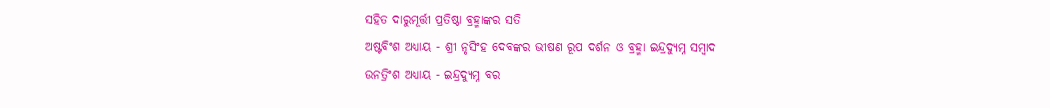ସହିତ ଦାରୁମୂର୍ତ୍ତୀ ପ୍ରତିଷ୍ଠା ବ୍ରହ୍ମାଙ୍କର ସତି
ଅଷ୍ଟବିଂଶ ଅଧ୍ୟାୟ - ଶ୍ରୀ ନୃସିଂହ ଦେବଙ୍କର ଭୀଷଣ ରୂପ ଦର୍ଶନ ଓ ବ୍ରହ୍ମା ଇନ୍ଦ୍ରଦ୍ୟୁମ୍ନ ସମ୍ବାଦ
ଉନତ୍ରିଂଶ ଅଧ୍ୟାୟ - ଇନ୍ଦ୍ରଦ୍ୟୁମ୍ନ ବର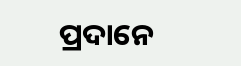ପ୍ରଦାନେ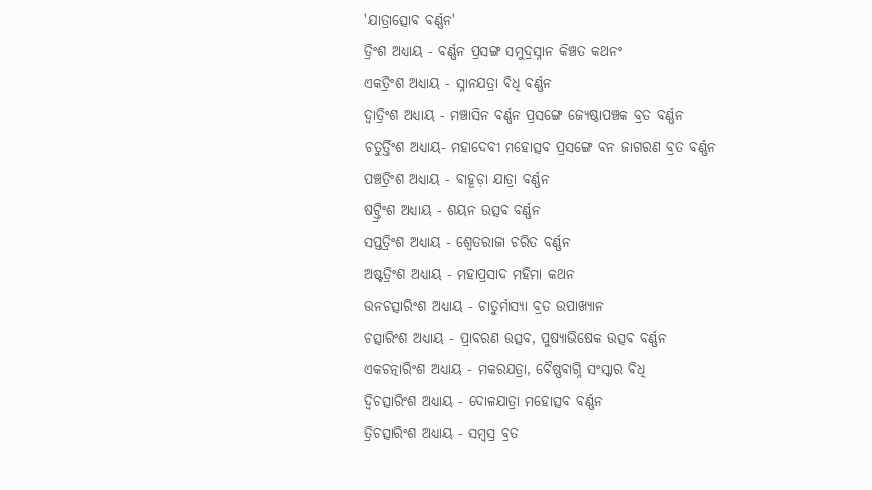'ଯାତ୍ରାତ୍ସୋବ ବର୍ଣ୍ଣନ'
ତ୍ରିଂଶ ଅଧ୍ୟାୟ - ବର୍ଣ୍ଣନ ପ୍ରସଙ୍ଗ ସମୁଦ୍ରସ୍ନାନ କିଞ୍ଚତ କଥନଂ
ଏକତ୍ରିଂଶ ଅଧ୍ୟାୟ - ସ୍ନାନଯତ୍ରା ବିଧି ବର୍ଣ୍ଣନ
ଦ୍ଵାତ୍ରିଂଶ ଅଧ୍ୟାୟ - ମଞ୍ଚାସିନ ବର୍ଣ୍ଣନ ପ୍ରସଙ୍ଗେ ଜ୍ୟେଷ୍ଠାପଞ୍ଚକ ବ୍ରତ ବର୍ଣ୍ଣନ
ଚତୁର୍ତ୍ତିଂଶ ଅଧ୍ୟାୟ- ମହାଦେବୀ ମହୋତ୍ସବ ପ୍ରସଙ୍ଗେ ବନ ଜାଗରଣ ବ୍ରତ ବର୍ଣ୍ଣନ
ପଞ୍ଚତ୍ରିଂଶ ଅଧ୍ୟାୟ - ବାହୂଡ଼ା ଯାତ୍ରା ବର୍ଣ୍ଣନ
ଷଟ୍ତ୍ରିଂଶ ଅଧ୍ୟାୟ - ଶୟନ ଉତ୍ସବ ବର୍ଣ୍ଣନ
ସପ୍ତତ୍ରିଂଶ ଅଧ୍ୟାୟ - ଶ୍ଵେତରାଜା ଚରିତ ବର୍ଣ୍ଣନ
ଅଷ୍ଟତ୍ରିଂଶ ଅଧ୍ୟାୟ - ମହାପ୍ରସାଦ ମହିମା କଥନ
ଉନଚତ୍ସାରିଂଶ ଅଧ୍ୟାୟ - ଚାତୁର୍ମାସ୍ୟା ବ୍ରତ ଉପାଖ୍ୟାନ
ଚତ୍ସାରିଂଶ ଅଧ୍ୟାୟ - ପ୍ରାବରଣ ଉତ୍ସବ, ପୁଷ୍ୟାଭିଷେକ ଉତ୍ସବ ବର୍ଣ୍ଣନ
ଏକଚତ୍ନାରିଂଶ ଅଧ୍ୟାୟ - ମକରଯତ୍ରା, ବୈଷ୍ଣବାଗ୍ନି ସଂସ୍କାର ବିଧି
ଦ୍ଵିଚତ୍ସାରିଂଶ ଅଧ୍ୟାୟ - ଦୋଳଯାତ୍ରା ମହୋତ୍ସବ ବର୍ଣ୍ଣନ
ତ୍ରିଚତ୍ସାରିଂଶ ଅଧ୍ୟାୟ - ସମ୍ବସ୍ର ବ୍ରତ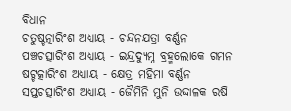ବିଧାନ
ଚତୁଷ୍ଚତ୍ନାରିଂଶ ଅଧ୍ୟାୟ - ଚନ୍ଦନଯତ୍ରା ବର୍ଣ୍ଣନ
ପଞ୍ଚଚତ୍ସାରିଂଶ ଅଧ୍ୟାୟ - ଇନ୍ଦ୍ରଦ୍ୟୁମ୍ନ ବ୍ରହ୍ମଲୋକେ ଗମନ
ଷଟ୍ଚତ୍କାରିଂଶ ଅଧ୍ୟାୟ - କ୍ଷେତ୍ର ମହିମା ବର୍ଣ୍ଣନ
ସପ୍ତଚତ୍ସାରିଂଶ ଅଧ୍ୟାୟ - ଜୈମିନି ମୁନି ଉଦ୍ଦାଳକ ରଷି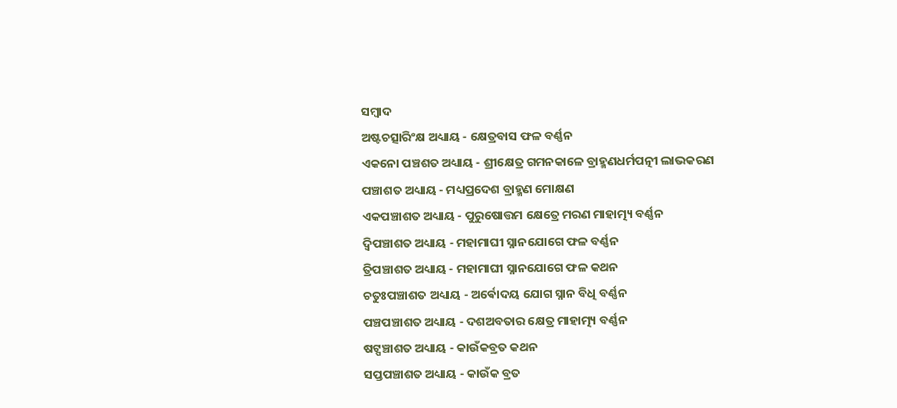ସମ୍ବାଦ
ଅଷ୍ଟଚତ୍ସାରିଂକ୍ଷ ଅଧ୍ୟାୟ - କ୍ଷେତ୍ରବାସ ଫଳ ବର୍ଣ୍ଣନ
ଏକନୋ ପଞ୍ଚଶତ ଅଧ୍ୟାୟ - ଶ୍ରୀକ୍ଷେତ୍ର ଗମନକାଳେ ବ୍ରାହ୍ମଣଧର୍ମପତ୍ନୀ ଲାଭକରଣ
ପଞ୍ଚାଶତ ଅଧ୍ୟାୟ - ମଧ୍ୟପ୍ରଦେଶ ବ୍ରାହ୍ମଣ ମୋକ୍ଷଣ
ଏକପଞ୍ଚାଶତ ଅଧ୍ୟାୟ - ପୁରୁଷୋତ୍ତମ କ୍ଷେତ୍ରେ ମରଣ ମାହାତ୍ମ୍ୟ ବର୍ଣ୍ଣନ
ଦ୍ଵିପଞ୍ଚାଶତ ଅଧ୍ୟାୟ - ମହାମାଘୀ ସ୍ନାନଯୋଗେ ଫଳ ବର୍ଣ୍ଣନ
ତ୍ରିପଞ୍ଚାଶତ ଅଧ୍ୟାୟ - ମହାମାଘୀ ସ୍ନାନଯୋଗେ ଫଳ କଥନ
ଚତୁଃପଞ୍ଚାଶତ ଅଧ୍ୟାୟ - ଅର୍ଵୋଦୟ ଯୋଗ ସ୍ନାନ ବିଧି ବର୍ଣ୍ଣନ
ପଞ୍ଚପଞ୍ଚାଶତ ଅଧ୍ୟାୟ - ଦଶଅବତାର କ୍ଷେତ୍ର ମାହାତ୍ମ୍ୟ ବର୍ଣ୍ଣନ
ଷଟ୍ପଞ୍ଚାଶତ ଅଧ୍ୟାୟ - କାଉଁକବ୍ରତ କଥନ
ସପ୍ତପଞ୍ଚାଶତ ଅଧ୍ୟାୟ - କାଉଁକ ବ୍ରତ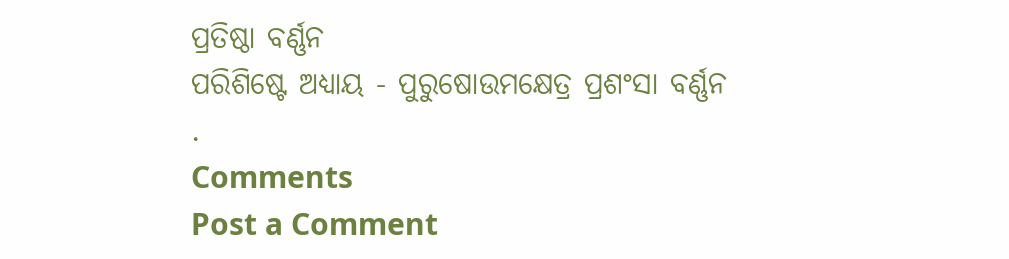ପ୍ରତିଷ୍ଠା ବର୍ଣ୍ଣନ
ପରିଶିଷ୍ଟେ ଅଧ୍ୟାୟ - ପୁରୁଷୋଉମକ୍ଷେତ୍ର ପ୍ରଶଂସା ବର୍ଣ୍ଣନ
.
Comments
Post a Comment